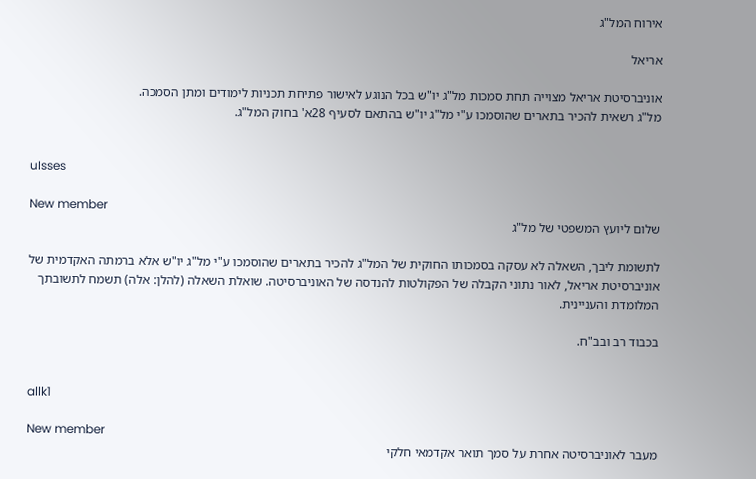אירוח המל"ג

אריאל

אוניברסיטת אריאל מצוייה תחת סמכות מל"ג יו"ש בכל הנוגע לאישור פתיחת תכניות לימודים ומתן הסמכה.
מל"ג רשאית להכיר בתארים שהוסמכו ע"י מל"ג יו"ש בהתאם לסעיף 28א' בחוק המל"ג.


uIsses

New member
שלום ליועץ המשפטי של מל"ג

לתשומת ליבך, השאלה לא עסקה בסמכותו החוקית של המל"ג להכיר בתארים שהוסמכו ע"י מל"ג יו"ש אלא ברמתה האקדמית של אוניברסיטת אריאל, לאור נתוני הקבלה של הפקולטות להנדסה של האוניברסיטה. שואלת השאלה (להלן: אלה) תשמח לתשובתך המלומדת והעניינית.

בכבוד רב ובב"ח.


allk1

New member
מעבר לאוניברסיטה אחרת על סמך תואר אקדמאי חלקי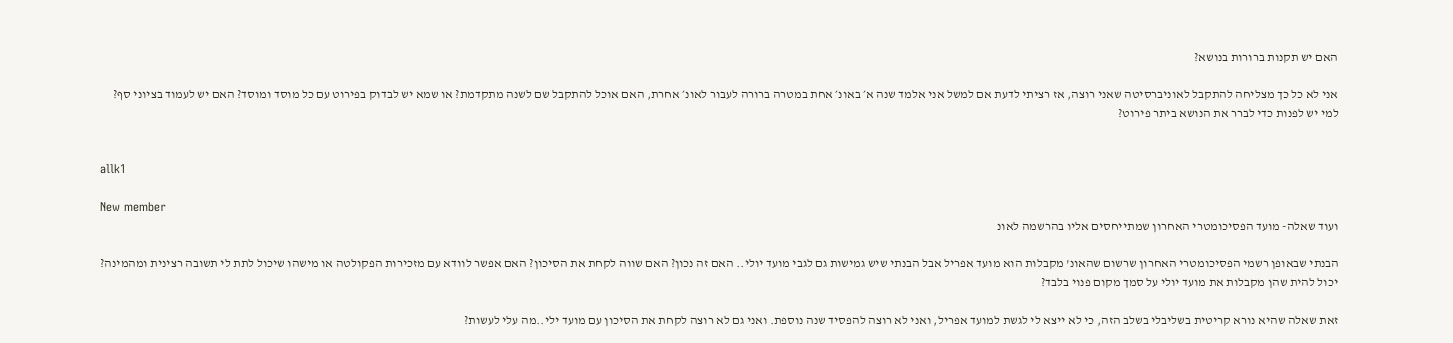האם יש תקנות ברורות בנושא?

אני לא כל כך מצליחה להתקבל לאוניברסיטה שאני רוצה, אז רציתי לדעת אם למשל אני אלמד שנה א׳ באונ׳ אחת במטרה ברורה לעבור לאונ׳ אחרת, האם אוכל להתקבל שם לשנה מתקדמת? או שמא יש לבדוק בפירוט עם כל מוסד ומוסד? האם יש לעמוד בציוני סף?
למי יש לפנות כדי לברר את הנושא ביתר פירוט?


allk1

New member
ועוד שאלה- מועד הפסיכומטרי האחרון שמתייחסים אליו בהרשמה לאונ

הבנתי שבאופן רשמי הפסיכומטרי האחרון שרשום שהאונ' מקבלות הוא מועד אפריל אבל הבנתי שיש גמישות גם לגבי מועד יולי.. האם זה נכון? האם שווה לקחת את הסיכון? האם אפשר לוודא עם מזכירות הפקולטה או מישהו שיכול לתת לי תשובה רצינית ומהמינה?
יכול להית שהן מקבלות את מועד יולי על סמך מקום פנוי בלבד?

זאת שאלה שהיא נורא קריטית בשליבלי בשלב הזה, כי לא ייצא לי לגשת למועד אפריל, ואני לא רוצה להפסיד שנה נוספת. ואני גם לא רוצה לקחת את הסיכון עם מועד ילי..מה עלי לעשות?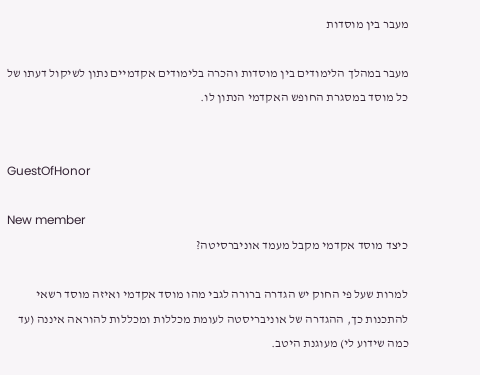מעבר בין מוסדות

מעבר במהלך הלימודים בין מוסדות והכרה בלימודים אקדמיים נתון לשיקול דעתו של כל מוסד במסגרת החופש האקדמי הנתון לו.


GuestOfHonor

New member
כיצד מוסד אקדמי מקבל מעמד אוניברסיטה?

למרות שעל פי החוק יש הגדרה ברורה לגבי מהו מוסד אקדמי ואיזה מוסד רשאי להתכנות כך, ההגדרה של אוניבריסטה לעומת מכללות ומכללות להוראה איננה (עד כמה שידוע לי) מעוגנת היטב.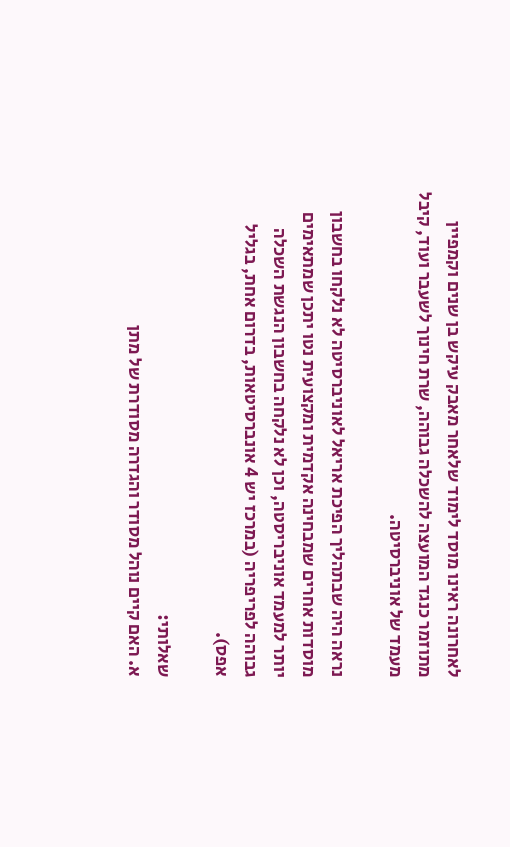לאחרונה ראינו מוסד לימוד שלאחר מאבק עיקש בן שנים וקמפיין מתוזמר כנגד המועצה להשכלה גבוהה, שרת חינוך לשעבר ועוד, קיבל מעמד של אוניברסיטה.

נראה היה שבתהליך הפיכת אריאל לאוניברסיטה לא נלקחו בחשבון מוסדות אחרים שמבחינה אקדמית ומקצועית נטו יתכן שמתאימים יותר למעמד אוניבריסטה, וכן לא נלקחה בחשבון הנגשת השכלה גבוהה לפריפריה (במרכז יש 4 אונברסיטאות, בדרום אחת, בגליל אפס).

שאלותי:
א. האם קיים נוהל מסודר והגדרה מסודרת של מתן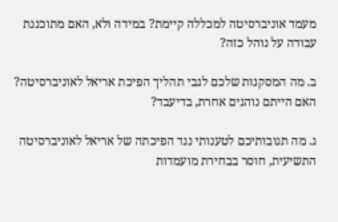מעמד אוניברסיטה למכללה קיימת? במידה ולא, האם מתוכננת עבודה על נוהל כזה?

ב. מה המסקנות שלכם לגבי תהליך הפיכת אריאל לאוניברסיטה? האם הייתם נוהגים אחרת, בדיעבד?

ג. מה תגובותיכם לטענותי נגד הפיכתה של אריאל לאוניברסיטה התשיעית, חוסר בבחירת מועמדות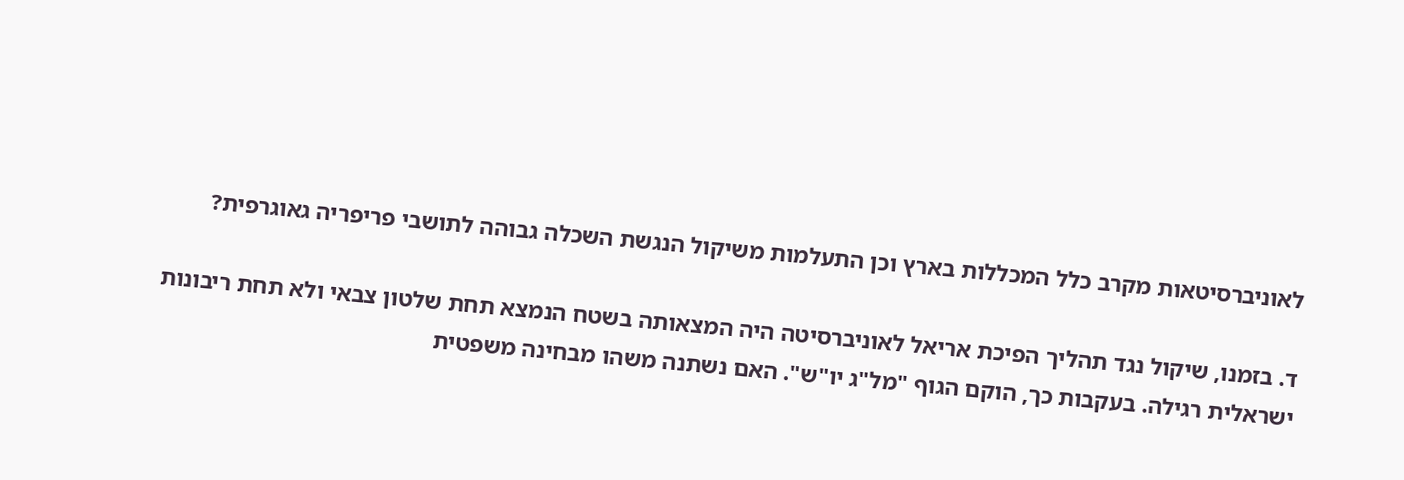לאוניברסיטאות מקרב כלל המכללות בארץ וכן התעלמות משיקול הנגשת השכלה גבוהה לתושבי פריפריה גאוגרפית?

ד. בזמנו, שיקול נגד תהליך הפיכת אריאל לאוניברסיטה היה המצאותה בשטח הנמצא תחת שלטון צבאי ולא תחת ריבונות ישראלית רגילה. בעקבות כך, הוקם הגוף "מל"ג יו"ש". האם נשתנה משהו מבחינה משפטית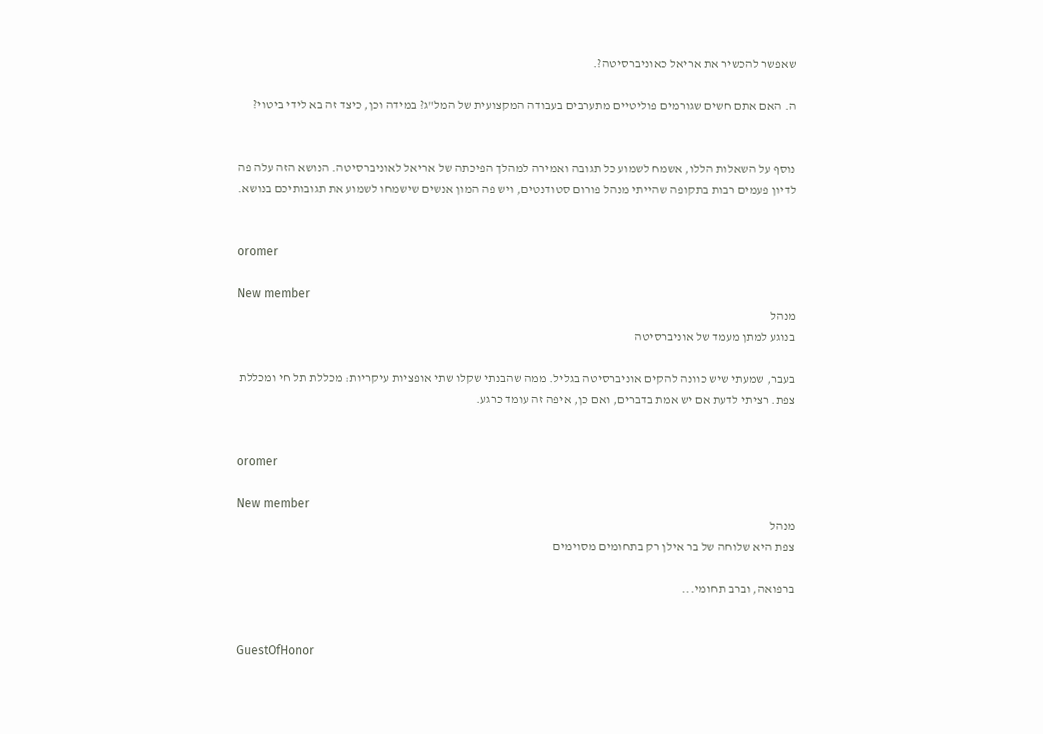שאפשר להכשיר את אריאל כאוניברסיטה?.

ה. האם אתם חשים שגורמים פוליטיים מתערבים בעבודה המקצועית של המל"ג? במידה וכן, כיצד זה בא לידי ביטוי?


נוסף על השאלות הללו, אשמח לשמוע כל תגובה ואמירה למהלך הפיכתה של אריאל לאוניברסיטה. הנושא הזה עלה פה לדיון פעמים רבות בתקופה שהייתי מנהל פורום סטודנטים, ויש פה המון אנשים שישמחו לשמוע את תגובותיכם בנושא.


oromer

New member
מנהל
בנוגע למתן מעמד של אוניברסיטה

בעבר, שמעתי שיש כוונה להקים אוניברסיטה בגליל. ממה שהבנתי שקלו שתי אופציות עיקריות: מכללת תל חי ומכללת צפת. רציתי לדעת אם יש אמת בדברים, ואם כן, איפה זה עומד כרגע.


oromer

New member
מנהל
צפת היא שלוחה של בר אילן רק בתחומים מסוימים

ברפואה, וברב תחומי...


GuestOfHonor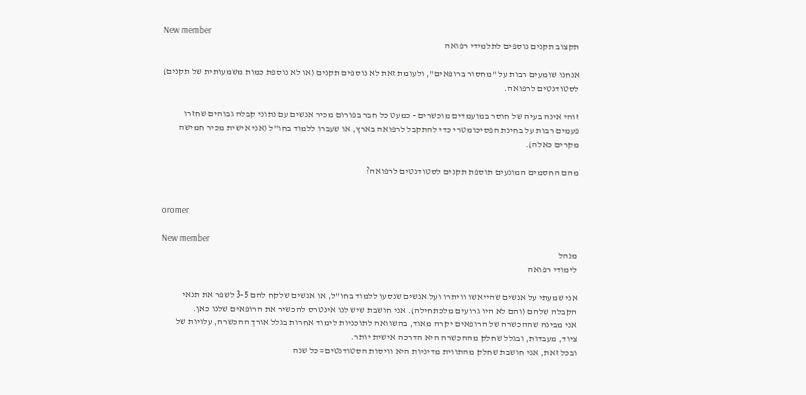New member
תקצוב תקנים נוספים לתלמידי רפואה

אנחנו שומעים רבות על "מחסור ברופאים", ולעומת זאת לא נוספים תקנים (או לא נוספת כמות משמעותית של תקנים) לסטודנטים לרפואה.

זוהי אינה בעיה של חוסר במועמדים מוכשרים - כמעט כל חבר בפורום מכיר אנשים עם נתוני קבלה גבוהים שחזרו פעמים רבות על בחינת הפסיכומטרי כדי להתקבל לרפואה בארץ, או שעברו ללמוד בחו"ל (אני אישית מכיר חמישה מקרים כאלה).

מהם החסמים המונעים תוספת תקנים לסטודנטים לרפואה?


oromer

New member
מנהל
לימודי רפואה

אני שמעתי על אנשים שהייאשו וויתרו ועל אנשים שנסעו ללמוד בחו"ל, או אנשים שלקח להם 3-5 לשפר את תנאי הקבלה שלהם (והם לא היו גרועים מלכתחילה). אני חושבת שיש לנו אינטרס להכשיר את הרופאים שלנו כאן.
אני מבינה שההכשרה של הרופאים יקרה מאוד, בהשוואה לתוכניות לימוד אחרות בגלל אורך ההכשרה, עלויות של ציוד, מעבדות, ובגלל שחלק מההכשרה היא הדרכה אישית יותר.
ובכל זאת, אני חושבת שחלק מהתווית מדיניות היא וויסות הסטודנטים= כל שנה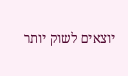יוצאים לשוק יותר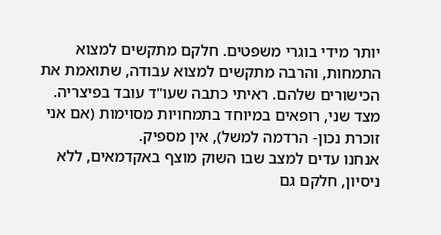יותר מידי בוגרי משפטים. חלקם מתקשים למצוא התמחות, והרבה מתקשים למצוא עבודה, שתואמת את הכישורים שלהם. ראיתי כתבה שעו"ד עובד בפיצריה. מצד שני, רופאים במיוחד בתמחויות מסוימות (אם אני זוכרת נכון- הרדמה למשל), אין מספיק.
אנחנו עדים למצב שבו השוק מוצף באקדמאים, ללא ניסיון, חלקם גם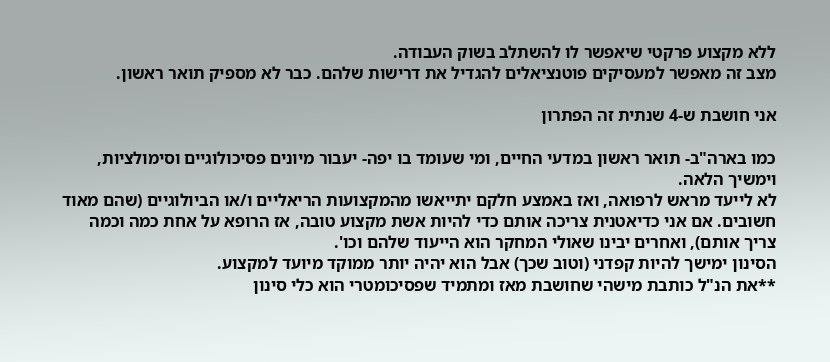ללא מקצוע פרקטי שיאפשר לו להשתלב בשוק העבודה.
מצב זה מאפשר למעסיקים פוטנציאלים להגדיל את דרישות שלהם. כבר לא מספיק תואר ראשון.

אני חושבת ש-4 שנתית זה הפתרון

כמו בארה"ב- תואר ראשון במדעי החיים, ומי שעומד בו יפה- יעבור מיונים פסיכולוגיים וסימולציות, וימשיך הלאה.
לא לייעד מראש לרפואה, ואז באמצע חלקם יתייאשו מהמקצועות הריאליים ו/או הביולוגיים (שהם מאוד חשובים. אם אני כדיאטנית צריכה אותם כדי להיות אשת מקצוע טובה, אז הרופא על אחת כמה וכמה צריך אותם), ואחרים יבינו שאולי המחקר הוא הייעוד שלהם וכו'.
הסינון ימישך להיות קפדני (וטוב שכך) אבל הוא יהיה יותר ממוקד מיועד למקצוע.
**את הנ"ל כותבת מישהי שחושבת מאז ומתמיד שפסיכומטרי הוא כלי סינון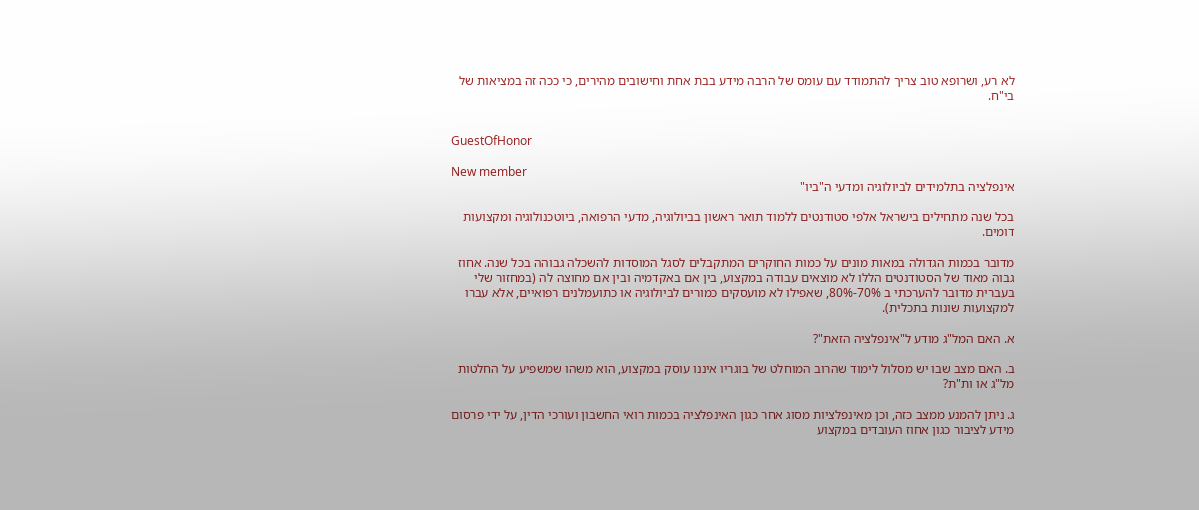לא רע, ושרופא טוב צריך להתמודד עם עומס של הרבה מידע בבת אחת וחישובים מהירים, כי ככה זה במציאות של בי"ח.


GuestOfHonor

New member
אינפלציה בתלמידים לביולוגיה ומדעי ה"ביו"

בכל שנה מתחילים בישראל אלפי סטודנטים ללמוד תואר ראשון בביולוגיה, מדעי הרפואה, ביוטכנולוגיה ומקצועות דומים.

מדובר בכמות הגדולה במאות מונים על כמות החוקרים המתקבלים לסגל המוסדות להשכלה גבוהה בכל שנה. אחוז גבוה מאוד של הסטודנטים הללו לא מוצאים עבודה במקצוע, בין אם באקדמיה ובין אם מחוצה לה (במחזור שלי בעברית מדובר להערכתי ב 70%-80%, שאפילו לא מועסקים כמורים לביולוגיה או כתועמלנים רפואיים, אלא עברו למקצועות שונות בתכלית).

א. האם המל"ג מודע ל"אינפלציה הזאת"?

ב. האם מצב שבו יש מסלול לימוד שהרוב המוחלט של בוגריו איננו עוסק במקצוע, הוא משהו שמשפיע על החלטות מל"ג או ות"ת?

ג. ניתן להמנע ממצב כזה, וכן מאינפלציות מסוג אחר כגון האינפלציה בכמות רואי החשבון ועורכי הדין, על ידי פרסום מידע לציבור כגון אחוז העובדים במקצוע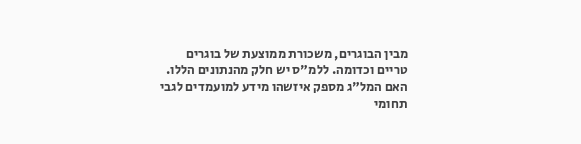מבין הבוגרים, משכורת ממוצעת של בוגרים טריים וכדומה. ללמ"ס יש חלק מהנתונים הללו. האם המל"ג מספק איזשהו מידע למועמדים לגבי תחומי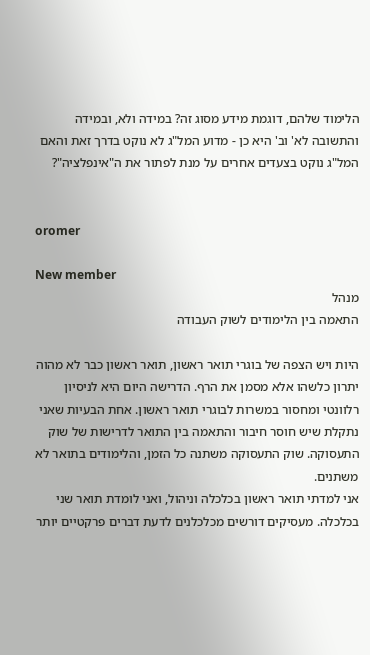הלימוד שלהם, דוגמת מידע מסוג זה? במידה ולא, ובמידה והתשובה לא' וב' היא כן - מדוע המל"ג לא נוקט בדרך זאת והאם המל"ג נוקט בצעדים אחרים על מנת לפתור את ה"אינפלציה"?


oromer

New member
מנהל
התאמה בין הלימודים לשוק העבודה

היות ויש הצפה של בוגרי תואר ראשון, תואר ראשון כבר לא מהוה יתרון כלשהו אלא מסמן את הרף. הדרישה היום היא לניסיון רלוונטי ומחסור במשרות לבוגרי תואר ראשון. אחת הבעיות שאני נתקלת שיש חוסר חיבור והתאמה בין התואר לדרישות של שוק התעסוקה. שוק התעסוקה משתנה כל הזמן, והלימודים בתואר לא משתנים.
אני למדתי תואר ראשון בכלכלה וניהול, ואני לומדת תואר שני בכלכלה. מעסיקים דורשים מכלכלנים לדעת דברים פרקטיים יותר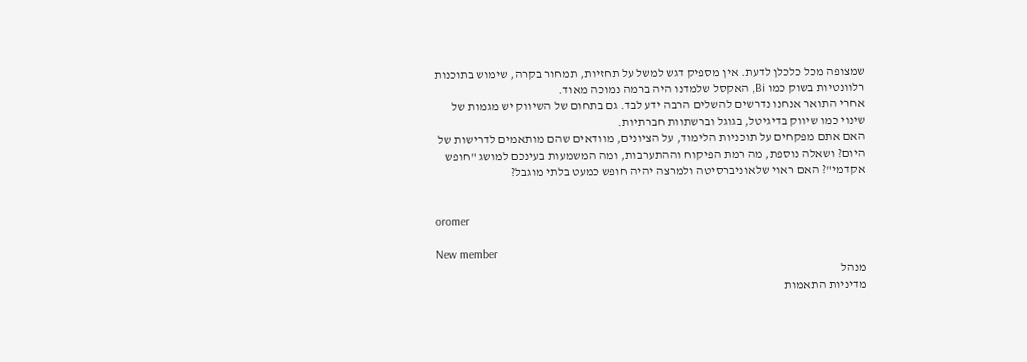שמצופה מכל כלכלן לדעת. אין מספיק דגש למשל על תחזיות, תמחור בקרה, שימוש בתוכנות רלוונטיות בשוק כמו Bi, האקסל שלמדנו היה ברמה נמוכה מאוד.
אחרי התואר אנחנו נדרשים להשלים הרבה ידע לבד. גם בתחום של השיווק יש מגמות של שינוי כמו שיווק בדיגיטל, בגוגל וברשתוות חברתיות.
האם אתם מפקחים על תוכניות הלימוד, על הציונים, מוודאים שהם מותאמים לדרישות של היום? ושאלה נוספת, מה רמת הפיקוח וההתערבות, ומה המשמעות בעינכם למושג "חופש אקדמי"? האם ראוי שלאוניברסיטה ולמרצה יהיה חופש כמעט בלתי מוגבל?


oromer

New member
מנהל
מדיניות התאמות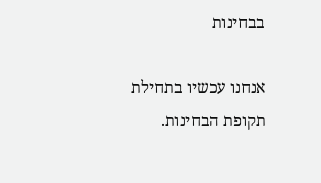בבחינות

אנחנו עכשיו בתחילת תקופת הבחינות.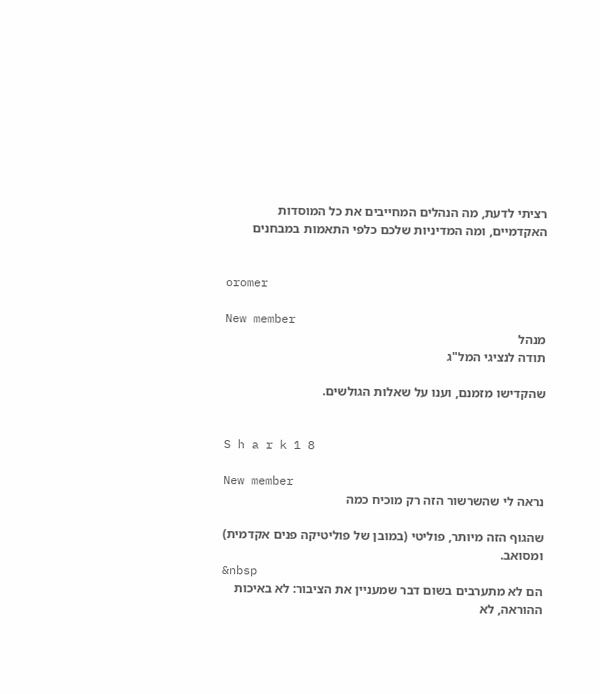רציתי לדעת, מה הנהלים המחייבים את כל המוסדות האקדמיים, ומה המדיניות שלכם כלפי התאמות במבחנים


oromer

New member
מנהל
תודה לנציגי המל"ג

שהקדישו מזמנם, וענו על שאלות הגולשים.


S h a r k 1 8

New member
נראה לי שהשרשור הזה רק מוכיח כמה

שהגוף הזה מיותר, פוליטי (במובן של פוליטיקה פנים אקדמית) ומסואב.
&nbsp
הם לא מתערבים בשום דבר שמעניין את הציבור: לא באיכות ההוראה, לא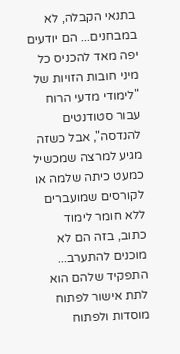בתנאי הקבלה, לא במבחנים... הם יודעים יפה מאד להכניס כל מיני חובות הזויות של "לימודי מדעי הרוח עבור סטודנטים להנדסה", אבל כשזה מגיע למרצה שמכשיל כמעט כיתה שלמה או לקורסים שמועברים ללא חומר לימוד כתוב, בזה הם לא מוכנים להתערב...
התפקיד שלהם הוא לתת אישור לפתוח מוסדות ולפתוח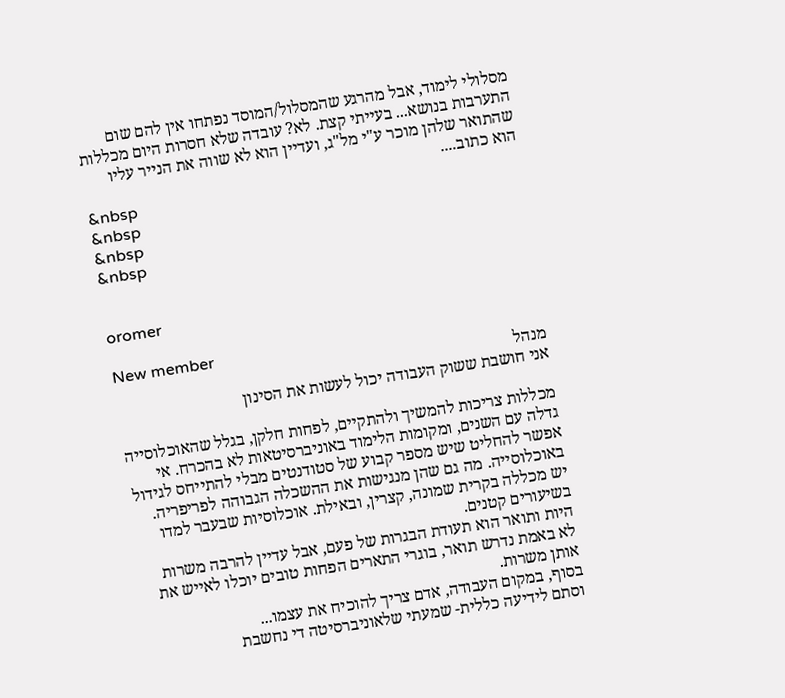מסלולי לימוד, אבל מהרגע שהמסלול/המוסד נפתחו אין להם שום התערבות בנושא... בעייתי קצת. לא? עובדה שלא חסרות היום מכללות שהתואר שלהן מוכר ע"י מל"ג, ועדיין הוא לא שווה את הנייר עליו הוא כתוב....
&nbsp
&nbsp
&nbsp
&nbsp


oromer

New member
מנהל
אני חושבת ששוק העבודה יכול לעשות את הסינון

מכללות צריכות להמשיך ולהתקיים, לפחות חלקן, בגלל שהאוכלוסייה גדלה עם השנים, ומקומות הלימוד באוניברסיטאות לא בהכרח. אי אפשר להחליט שיש מספר קבוע של סטודנטים מבלי להתייחס לגידול באוכלוסייה. מה גם שהן מנגישות את ההשכלה הגבוהה לפריפריה.
יש מכללה בקרית שמונה, קצרין, ובאילת. אוכלוסיות שבעבר למדו בשיעורים קטנים.
היות ותואר הוא תעודת הבגרות של פעם, אבל עדיין להרבה משרות לא באמת נדרש תואר, בוגרי התארים הפחות טובים יוכלו לאייש את אותן משרות.
בסוף, במקום העבודה, אדם צריך להוכיח את עצמו...
וסתם לידיעה כללית- שמעתי שלאוניברסיטה די נחשבת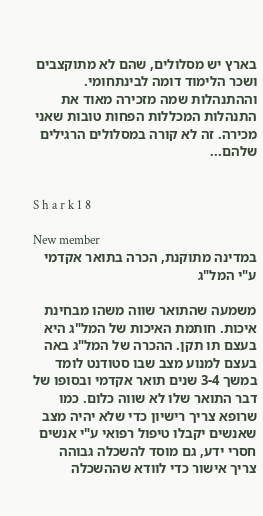בארץ יש מסלולים, שהם לא מתוקצבים ושכר הלימוד דומה לבינתחומי. וההתנהלות שמה מזכירה מאוד את התנהלות המכללות הפחות טובות שאני מכירה. זה לא קורה במסלולים הרגילים שלהם...


S h a r k 1 8

New member
במדינה מתוקנת, הכרה בתואר אקדמי ע"י המל"ג

משמעה שהתואר שווה משהו מבחינת איכות. חותמת האיכות של המל"ג היא בעצם תו תקן. ההכרה של המל"ג באה בעצם למנוע מצב שבו סטודנט לומד במשך 3-4 שנים תואר אקדמי ובסופו של דבר התואר שלו לא שווה כלום. כמו שרופא צריך רישיון כדי שלא יהיה מצב שאנשים יקבלו טיפול רפואי ע"י אנשים חסרי ידע, גם מוסד להשכלה גבוהה צריך אישור כדי לוודא שההשכלה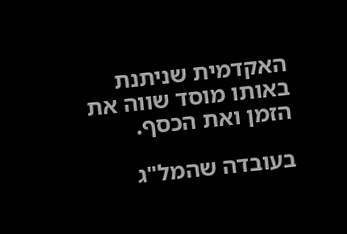האקדמית שניתנת באותו מוסד שווה את הזמן ואת הכסף.

בעובדה שהמל"ג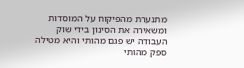מתנערת מהפיקוח על המוסדות ומשאירה את הסינון בידי שוק העבודה יש פגם מהותי והיא מטילה ספק מהותי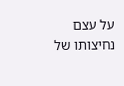על עצם נחיצותו של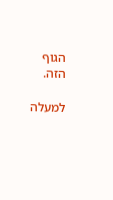הגוף הזה.

למעלה